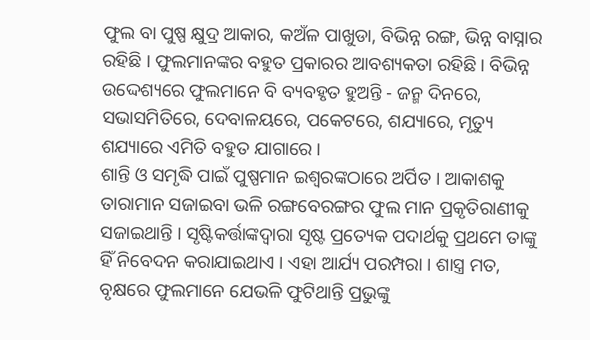ଫୁଲ ବା ପୁଷ୍ପ କ୍ଷୁଦ୍ର ଆକାର, କଅଁଳ ପାଖୁଡା, ବିଭିନ୍ନ ରଙ୍ଗ, ଭିନ୍ନ ବାସ୍ନାର ରହିଛି । ଫୁଲମାନଙ୍କର ବହୁତ ପ୍ରକାରର ଆବଶ୍ୟକତା ରହିଛି । ବିଭିନ୍ନ ଉଦ୍ଦେଶ୍ୟରେ ଫୁଲମାନେ ବି ବ୍ୟବହୃତ ହୁଅନ୍ତି - ଜନ୍ମ ଦିନରେ, ସଭାସମିତିରେ, ଦେବାଳୟରେ, ପକେଟରେ, ଶଯ୍ୟାରେ, ମୃତ୍ୟୁ ଶଯ୍ୟାରେ ଏମିତି ବହୁତ ଯାଗାରେ ।
ଶାନ୍ତି ଓ ସମୃଦ୍ଧି ପାଇଁ ପୁଷ୍ପମାନ ଇଶ୍ୱରଙ୍କଠାରେ ଅର୍ପିତ । ଆକାଶକୁ ତାରାମାନ ସଜାଇବା ଭଳି ରଙ୍ଗବେରଙ୍ଗର ଫୁଲ ମାନ ପ୍ରକୃତିରାଣୀକୁ ସଜାଇଥାନ୍ତି । ସୃଷ୍ଟିକର୍ତ୍ତାଙ୍କଦ୍ୱାରା ସୃଷ୍ଟ ପ୍ରତ୍ୟେକ ପଦାର୍ଥକୁ ପ୍ରଥମେ ତାଙ୍କୁ ହିଁ ନିବେଦନ କରାଯାଇଥାଏ । ଏହା ଆର୍ଯ୍ୟ ପରମ୍ପରା । ଶାସ୍ତ୍ର ମତ, ବୃକ୍ଷରେ ଫୁଲମାନେ ଯେଭଳି ଫୁଟିଥାନ୍ତି ପ୍ରଭୁଙ୍କୁ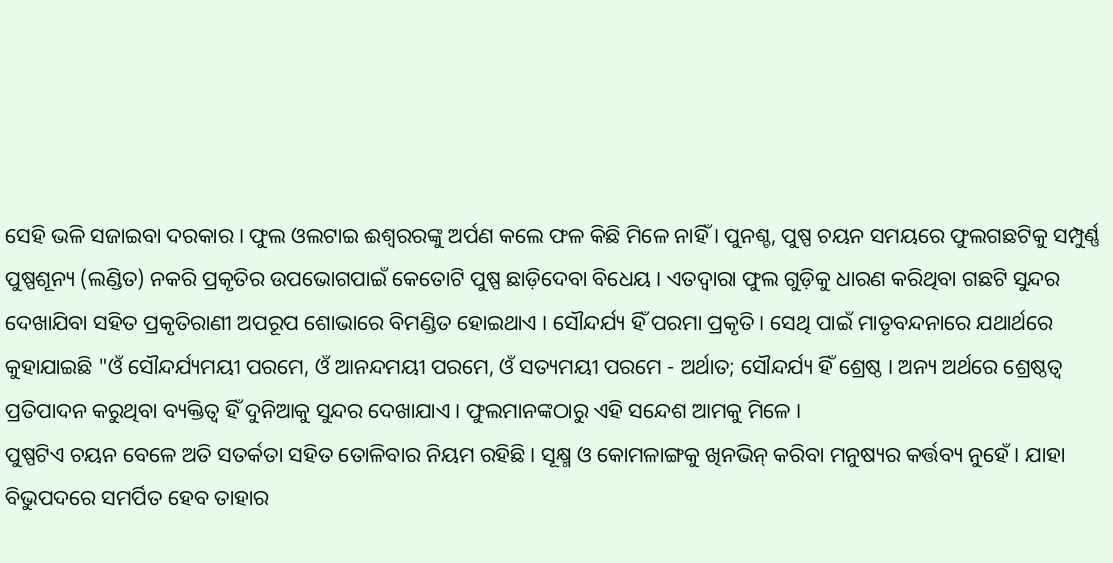ସେହି ଭଳି ସଜାଇବା ଦରକାର । ଫୁଲ ଓଲଟାଇ ଈଶ୍ୱରରଙ୍କୁ ଅର୍ପଣ କଲେ ଫଳ କିଛି ମିଳେ ନାହିଁ । ପୁନଶ୍ଚ, ପୁଷ୍ପ ଚୟନ ସମୟରେ ଫୁଲଗଛଟିକୁ ସମ୍ପୁର୍ଣ୍ଣ ପୁଷ୍ପଶୂନ୍ୟ (ଲଣ୍ଡିତ) ନକରି ପ୍ରକୃତିର ଉପଭୋଗପାଇଁ କେତୋଟି ପୁଷ୍ପ ଛାଡ଼ିଦେବା ବିଧେୟ । ଏତଦ୍ୱାରା ଫୁଲ ଗୁଡ଼ିକୁ ଧାରଣ କରିଥିବା ଗଛଟି ସୁନ୍ଦର ଦେଖାଯିବା ସହିତ ପ୍ରକୃତିରାଣୀ ଅପରୂପ ଶୋଭାରେ ବିମଣ୍ଡିତ ହୋଇଥାଏ । ସୌନ୍ଦର୍ଯ୍ୟ ହିଁ ପରମା ପ୍ରକୃତି । ସେଥି ପାଇଁ ମାତୃବନ୍ଦନାରେ ଯଥାର୍ଥରେ କୁହାଯାଇଛି "ଓଁ ସୌନ୍ଦର୍ଯ୍ୟମୟୀ ପରମେ, ଓଁ ଆନନ୍ଦମୟୀ ପରମେ, ଓଁ ସତ୍ୟମୟୀ ପରମେ - ଅର୍ଥାତ; ସୌନ୍ଦର୍ଯ୍ୟ ହିଁ ଶ୍ରେଷ୍ଠ । ଅନ୍ୟ ଅର୍ଥରେ ଶ୍ରେଷ୍ଠତ୍ୱ ପ୍ରତିପାଦନ କରୁଥିବା ବ୍ୟକ୍ତିତ୍ୱ ହିଁ ଦୁନିଆକୁ ସୁନ୍ଦର ଦେଖାଯାଏ । ଫୁଲମାନଙ୍କଠାରୁ ଏହି ସନ୍ଦେଶ ଆମକୁ ମିଳେ ।
ପୁଷ୍ପଟିଏ ଚୟନ ବେଳେ ଅତି ସତର୍କତା ସହିତ ତୋଳିବାର ନିୟମ ରହିଛି । ସୂକ୍ଷ୍ମ ଓ କୋମଳାଙ୍ଗକୁ ଖିନଭିନ୍ କରିବା ମନୁଷ୍ୟର କର୍ତ୍ତବ୍ୟ ନୁହେଁ । ଯାହା ବିଭୁପଦରେ ସମର୍ପିତ ହେବ ତାହାର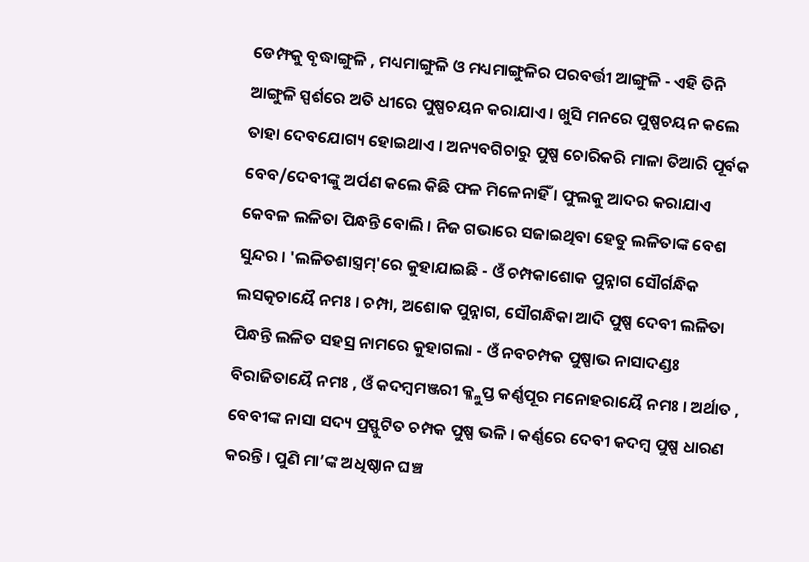ଡେମ୍ଫକୁ ବୃଦ୍ଧାଙ୍ଗୁଳି , ମଧ୍ୟମାଙ୍ଗୁଳି ଓ ମଧ୍ୟମାଙ୍ଗୁଳିର ପରବର୍ତ୍ତୀ ଆଙ୍ଗୁଳି - ଏହି ତିନି ଆଙ୍ଗୁଳି ସ୍ପର୍ଶରେ ଅତି ଧୀରେ ପୁଷ୍ପଚୟନ କରାଯାଏ । ଖୁସି ମନରେ ପୁଷ୍ପଚୟନ କଲେ ତାହା ଦେବଯୋଗ୍ୟ ହୋଇଥାଏ । ଅନ୍ୟବଗିଚାରୁ ପୁଷ୍ପ ଚୋରିକରି ମାଳା ତିଆରି ପୂର୍ବକ ବେବ/ଦେବୀଙ୍କୁ ଅର୍ପଣ କଲେ କିଛି ଫଳ ମିଳେନାହିଁ । ଫୁଲକୁ ଆଦର କରାଯାଏ କେବଳ ଲଳିତା ପିନ୍ଧନ୍ତି ବୋଲି । ନିଜ ଗଭାରେ ସଜାଇଥିବା ହେତୁ ଲଳିତାଙ୍କ ବେଶ ସୁନ୍ଦର । 'ଲଳିତଶାସ୍ତ୍ରମ୍'ରେ କୁହାଯାଇଛି - ଓଁ ଚମ୍ପକାଶୋକ ପୁନ୍ନାଗ ସୌର୍ଗନ୍ଧିକ ଲସତ୍କଚାୟୈ ନମଃ । ଚମ୍ପା, ଅଶୋକ ପୁନ୍ନାଗ, ସୌଗନ୍ଧିକା ଆଦି ପୁଷ୍ପ ଦେବୀ ଲଳିତା ପିନ୍ଧନ୍ତି ଲଳିତ ସହସ୍ର ନାମରେ କୁହାଗଲା - ଓଁ ନବଚମ୍ପକ ପୁଷ୍ପାଭ ନାସାଦଣ୍ଡଃ ବିରାଜିତାୟୈ ନମଃ , ଓଁ କଦମ୍ବମଞ୍ଜରୀ କ୍ଳ୍ଳୁପ୍ତ କର୍ଣ୍ଣପୂର ମନୋହରାୟୈ ନମଃ । ଅର୍ଥାତ , ବେବୀଙ୍କ ନାସା ସଦ୍ୟ ପ୍ରସ୍ଫୁଟିତ ଚମ୍ପକ ପୁଷ୍ପ ଭଳି । କର୍ଣ୍ଣରେ ଦେବୀ କଦମ୍ବ ପୁଷ୍ପ ଧାରଣ କରନ୍ତି । ପୁଣି ମା’ଙ୍କ ଅଧିଷ୍ଠାନ ଘଞ୍ଚ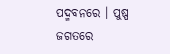ପଦ୍ମବନରେ । ପୁଷ୍ପ ଜଗତରେ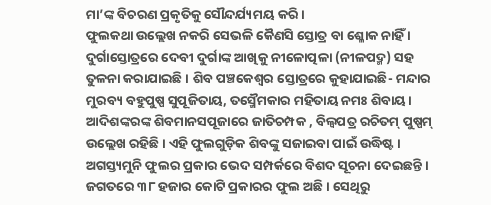ମା’ଙ୍କ ବିଚରଣ ପ୍ରକୃତିକୁ ସୌନ୍ଦର୍ଯ୍ୟମୟ କରି ।
ଫୁଲକଥା ଉଲ୍ଲେଖ ନକରି ସେଭଳି କୈଣସି ସ୍ତୋତ୍ର ବା ଶ୍ଳୋକ ନାହିଁ । ଦୁର୍ଗାସ୍ତୋତ୍ରରେ ଦେବୀ ଦୁର୍ଗାଙ୍କ ଆଖିକୁ ନୀଳୋତ୍ପଳା (ନୀଳପଦ୍ମ) ସହ ତୁଳନା କରାଯାଇଛି । ଶିବ ପଞ୍ଚକେଶ୍ୱର ସ୍ତୋତ୍ରରେ କୁହାଯାଇଛି- ମନ୍ଦାର ମୁରବ୍ୟ ବହୁପୁଷ୍ପ ସୁପୂଜିତାୟ, ତସ୍ମୈମକାର ମହିତାୟ ନମଃ ଶିବାୟ। ଆଦିଶଙ୍କରଙ୍କ ଶିବମାନସପୂଜାରେ ଜାତିଚମ୍ପକ , ବିଲ୍ୱପତ୍ର ରଚିତମ୍ ପୁଷ୍ପମ୍ ଉଲ୍ଲେଖ ରହିଛି । ଏହି ଫୁଲଗୁଡ଼ିକ ଶିବଙ୍କୁ ସଜାଇବା ପାଇଁ ଉଦ୍ଧିଷ୍ଟ ।
ଅଗସ୍ତ୍ୟମୁନି ଫୁଲର ପ୍ରକାର ଭେଦ ସମ୍ପର୍କରେ ବିଶଦ ସୂଚନା ଦେଇଛନ୍ତି । ଜଗତରେ ୩୮ ହଜାର କୋଟି ପ୍ରକାରର ଫୁଲ ଅଛି । ସେଥିରୁ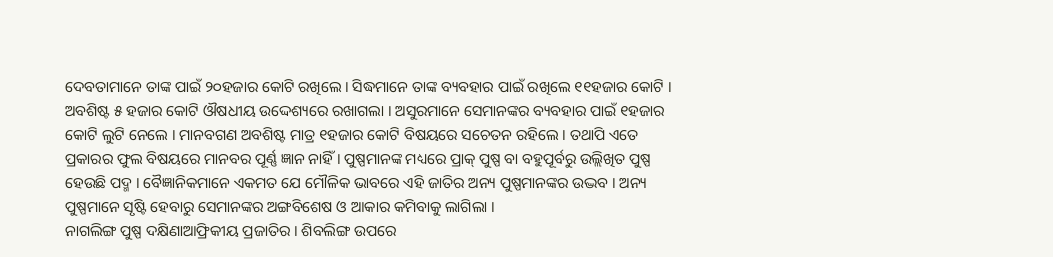ଦେବତାମାନେ ତାଙ୍କ ପାଇଁ ୨୦ହଜାର କୋଟି ରଖିଲେ । ସିଦ୍ଧମାନେ ତାଙ୍କ ବ୍ୟବହାର ପାଇଁ ରଖିଲେ ୧୧ହଜାର କୋଟି । ଅବଶିଷ୍ଟ ୫ ହଜାର କୋଟି ଔଷଧୀୟ ଉଦ୍ଦେଶ୍ୟରେ ରଖାଗଲା । ଅସୁରମାନେ ସେମାନଙ୍କର ବ୍ୟବହାର ପାଇଁ ୧ହଜାର କୋଟି ଲୁଟି ନେଲେ । ମାନବଗଣ ଅବଶିଷ୍ଟ ମାତ୍ର ୧ହଜାର କୋଟି ବିଷୟରେ ସଚେତନ ରହିଲେ । ତଥାପି ଏତେ ପ୍ରକାରର ଫୁଲ ବିଷୟରେ ମାନବର ପୂର୍ଣ୍ଣ ଜ୍ଞାନ ନାହିଁ । ପୁଷ୍ପମାନଙ୍କ ମଧ୍ୟରେ ପ୍ରାକ୍ ପୁଷ୍ପ ବା ବହୁପୂର୍ବରୁ ଉଲ୍ଲିଖିତ ପୁଷ୍ପ ହେଉଛି ପଦ୍ମ । ବୈଜ୍ଞାନିକମାନେ ଏକମତ ଯେ ମୌଳିକ ଭାବରେ ଏହି ଜାତିର ଅନ୍ୟ ପୁଷ୍ପମାନଙ୍କର ଉଦ୍ଭବ । ଅନ୍ୟ ପୁଷ୍ପମାନେ ସୃଷ୍ଟି ହେବାରୁ ସେମାନଙ୍କର ଅଙ୍ଗବିଶେଷ ଓ ଆକାର କମିବାକୁ ଲାଗିଲା ।
ନାଗଲିଙ୍ଗ ପୁଷ୍ପ ଦକ୍ଷିଣାଆଫ୍ରିକୀୟ ପ୍ରଜାତିର । ଶିବଲିଙ୍ଗ ଉପରେ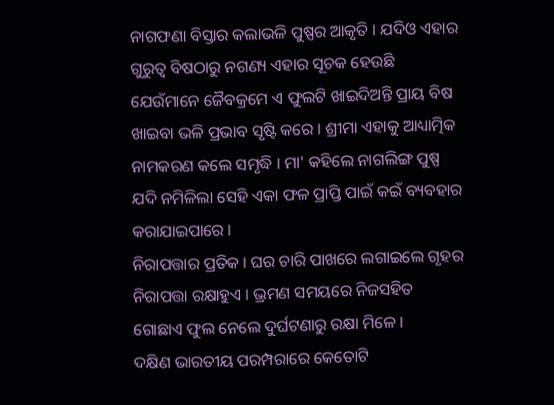ନାଗଫଣା ବିସ୍ତାର କଲାଭଳି ପୁଷ୍ପର ଆକୃତି । ଯଦିଓ ଏହାର ଗୁରୁତ୍ୱ ବିଷଠାରୁ ନଗଣ୍ୟ ଏହାର ସୂଚକ ହେଉଛି ଯେଉଁମାନେ ଜୈବକ୍ରମେ ଏ ଫୁଲଟି ଖାଇଦିଅନ୍ତି ପ୍ରାୟ ବିଷ ଖାଇବା ଭଳି ପ୍ରଭାବ ସୃଷ୍ଟି କରେ । ଶ୍ରୀମା ଏହାକୁ ଆଧ୍ୟାତ୍ମିକ ନାମକରଣ କଲେ ସମୃଦ୍ଧି । ମା' କହିଲେ ନାଗଲିଙ୍ଗ ପୁଷ୍ପ ଯଦି ନମିଳିଲା ସେହି ଏକା ଫଳ ପ୍ରାପ୍ତି ପାଇଁ କଇଁ ବ୍ୟବହାର କରାଯାଇପାରେ ।
ନିରାପତ୍ତାର ପ୍ରତିକ । ଘର ଚାରି ପାଖରେ ଲଗାଇଲେ ଗୃହର ନିରାପତ୍ତା ରକ୍ଷାହୁଏ । ଭ୍ରମଣ ସମୟରେ ନିଜସହିତ ଗୋଛାଏ ଫୁଲ ନେଲେ ଦୁର୍ଘଟଣାରୁ ରକ୍ଷା ମିଳେ ।
ଦକ୍ଷିଣ ଭାରତୀୟ ପରମ୍ପରାରେ କେତୋଟି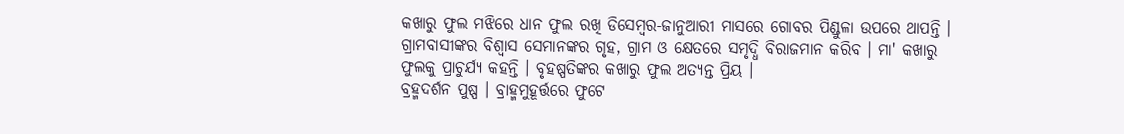କଖାରୁ ଫୁଲ ମଝିରେ ଧାନ ଫୁଲ ରଖି ଡିସେମ୍ବର-ଜାନୁଆରୀ ମାସରେ ଗୋବର ପିଣ୍ଡୁଳା ଉପରେ ଥାପନ୍ତି । ଗ୍ରାମବାସୀଙ୍କର ବିଶ୍ୱାସ ସେମାନଙ୍କର ଗୃହ, ଗ୍ରାମ ଓ କ୍ଷେତରେ ସମୃଦ୍ଧି ବିରାଜମାନ କରିବ । ମା' କଖାରୁ ଫୁଲକୁ ପ୍ରାଚୁର୍ଯ୍ୟ କହନ୍ତି । ବୃହଷ୍ପତିଙ୍କର କଖାରୁ ଫୁଲ ଅତ୍ୟନ୍ତ ପ୍ରିୟ ।
ବ୍ରହ୍ମଦର୍ଶନ ପୁଷ୍ପ । ବ୍ରାହ୍ମମୁହୂର୍ତ୍ତରେ ଫୁଟେ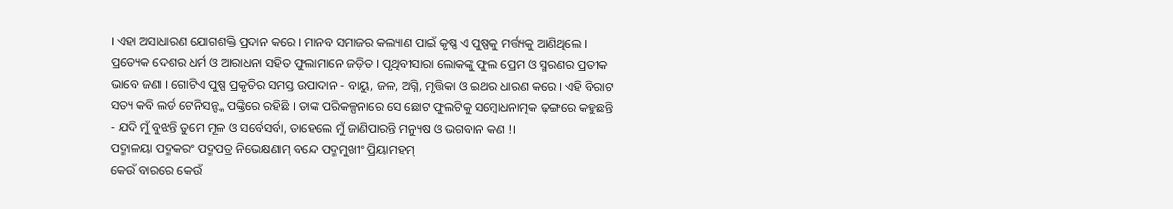। ଏହା ଅସାଧାରଣ ଯୋଗଶକ୍ତି ପ୍ରଦାନ କରେ । ମାନବ ସମାଜର କଲ୍ୟାଣ ପାଇଁ କୃଷ୍ଣ ଏ ପୁଷ୍ପକୁ ମର୍ତ୍ତ୍ୟକୁ ଆଣିଥିଲେ ।
ପ୍ରତ୍ୟେକ ଦେଶର ଧର୍ମ ଓ ଆରାଧନା ସହିତ ଫୁଲାମାନେ ଜଡ଼ିତ । ପୃଥିବୀସାରା ଲୋକଙ୍କୁ ଫୁଲ ପ୍ରେମ ଓ ସ୍ମରଣର ପ୍ରତୀକ ଭାବେ ଜଣା । ଗୋଟିଏ ପୁଷ୍ପ ପ୍ରକୃତିର ସମସ୍ତ ଉପାଦାନ - ବାୟୁ, ଜଳ, ଅଗ୍ନି, ମୃତ୍ତିକା ଓ ଇଥର ଧାରଣ କରେ । ଏହି ବିରାଟ ସତ୍ୟ କବି ଲର୍ଡ ଟେନିସନ୍ଙ୍କ ପଙ୍କ୍ତିରେ ରହିଛି । ତାଙ୍କ ପରିକଳ୍ପନାରେ ସେ ଛୋଟ ଫୁଲଟିକୁ ସମ୍ବୋଧନାତ୍ମକ ଢ଼ଙ୍ଗରେ କହୁଛନ୍ତି - ଯଦି ମୁଁ ବୁଝନ୍ତି ତୁମେ ମୂଳ ଓ ସର୍ବେସର୍ବା, ତାହେଲେ ମୁଁ ଜାଣିପାରନ୍ତି ମନ୍ୟୁଷ ଓ ଭଗବାନ କଣ !।
ପଦ୍ମାଳୟା ପଦ୍ମକରଂ ପଦ୍ମପତ୍ର ନିଭେକ୍ଷଣାମ୍ ବନ୍ଦେ ପଦ୍ମମୁଖୀଂ ପ୍ରିୟାମହମ୍
କେଉଁ ବାରରେ କେଉଁ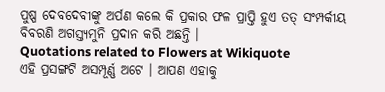ପୁଷ୍ପ ଦେବଦେବୀଙ୍କୁ ଅର୍ପଣ କଲେ କି ପ୍ରକାର ଫଳ ପ୍ରାପ୍ତି ହୁଏ ତତ୍ ସଂମ୍ପର୍କୀୟ ବିବରଣି ଅଗସ୍ତ୍ୟମୁନି ପ୍ରଦାନ କରି ଅଛନ୍ତି ।
Quotations related to Flowers at Wikiquote
ଏହି ପ୍ରସଙ୍ଗଟି ଅସମ୍ପୂର୍ଣ୍ଣ ଅଟେ । ଆପଣ ଏହାକୁ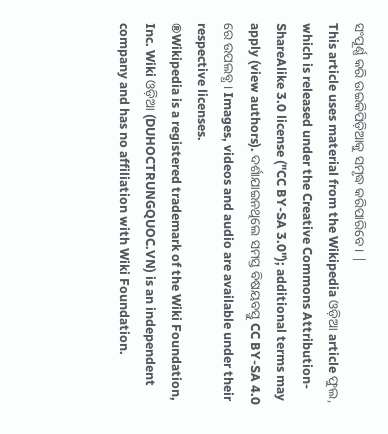ସଂପୂର୍ଣ୍ଣ କରି ଉଇକିପିଡ଼ିଆକୁ ସମୃଦ୍ଧ କରିପାରିବେ । |
This article uses material from the Wikipedia ଓଡ଼ିଆ article ଫୁଲ, which is released under the Creative Commons Attribution-ShareAlike 3.0 license ("CC BY-SA 3.0"); additional terms may apply (view authors). ଦର୍ଶାଯାଇନଥିଲେ ସମସ୍ତ ବିଷୟବସ୍ତୁ CC BY-SA 4.0 ରେ ଉପଲବ୍ଧ । Images, videos and audio are available under their respective licenses.
®Wikipedia is a registered trademark of the Wiki Foundation, Inc. Wiki ଓଡ଼ିଆ (DUHOCTRUNGQUOC.VN) is an independent company and has no affiliation with Wiki Foundation.